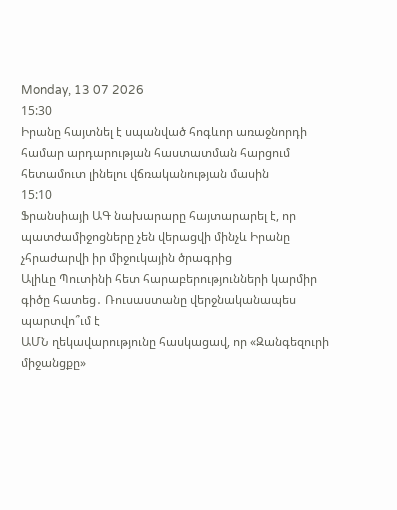Monday, 13 07 2026
15:30
Իրանը հայտնել է սպանված հոգևոր առաջնորդի համար արդարության հաստատման հարցում հետամուտ լինելու վճռականության մասին
15:10
Ֆրանսիայի ԱԳ նախարարը հայտարարել է, որ պատժամիջոցները չեն վերացվի մինչև Իրանը չհրաժարվի իր միջուկային ծրագրից
Ալիևը Պուտինի հետ հարաբերությունների կարմիր գիծը հատեց․ Ռուսաստանը վերջնականապես պարտվո՞ւմ է
ԱՄՆ ղեկավարությունը հասկացավ, որ «Զանգեզուրի միջանցքը»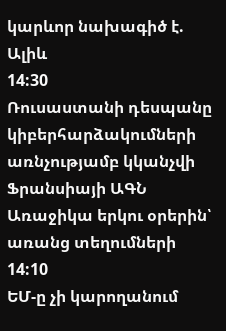կարևոր նախագիծ է. Ալիև
14:30
Ռուսաստանի դեսպանը կիբերհարձակումների առնչությամբ կկանչվի Ֆրանսիայի ԱԳՆ
Առաջիկա երկու օրերին՝ առանց տեղումների
14:10
ԵՄ-ը չի կարողանում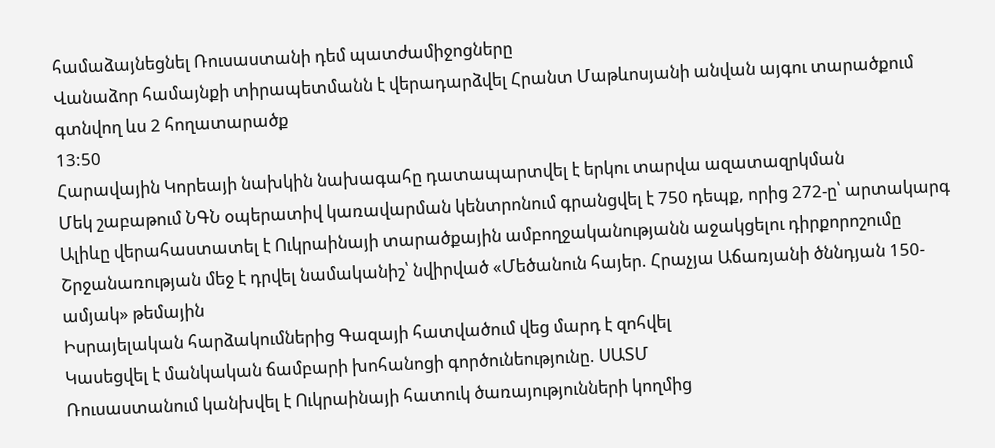համաձայնեցնել Ռուսաստանի դեմ պատժամիջոցները
Վանաձոր համայնքի տիրապետմանն է վերադարձվել Հրանտ Մաթևոսյանի անվան այգու տարածքում գտնվող ևս 2 հողատարածք
13:50
Հարավային Կորեայի նախկին նախագահը դատապարտվել է երկու տարվա ազատազրկման
Մեկ շաբաթում ՆԳՆ օպերատիվ կառավարման կենտրոնում գրանցվել է 750 դեպք, որից 272-ը՝ արտակարգ
Ալիևը վերահաստատել է Ուկրաինայի տարածքային ամբողջականությանն աջակցելու դիրքորոշումը
Շրջանառության մեջ է դրվել նամականիշ՝ նվիրված «Մեծանուն հայեր. Հրաչյա Աճառյանի ծննդյան 150-ամյակ» թեմային
Իսրայելական հարձակումներից Գազայի հատվածում վեց մարդ է զոհվել
Կասեցվել է մանկական ճամբարի խոհանոցի գործունեությունը. ՍԱՏՄ
Ռուսաստանում կանխվել է Ուկրաինայի հատուկ ծառայությունների կողմից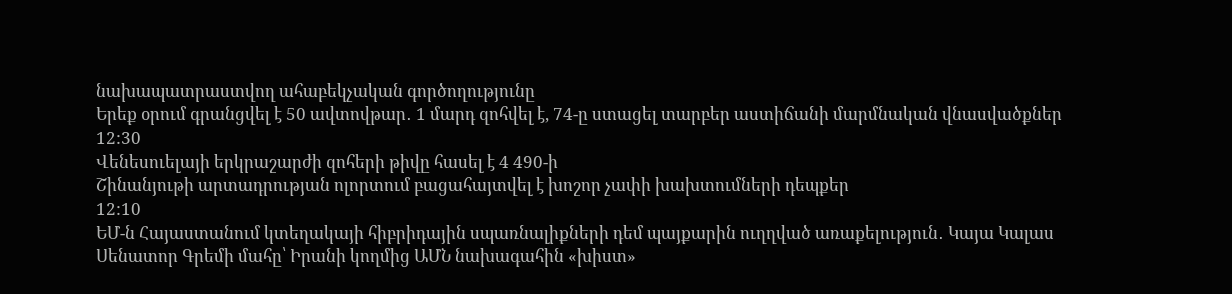նախապատրաստվող ահաբեկչական գործողությունը
Երեք օրում գրանցվել է 50 ավտովթար․ 1 մարդ զոհվել է, 74-ը ստացել տարբեր աստիճանի մարմնական վնասվածքներ
12:30
Վենեսուելայի երկրաշարժի զոհերի թիվը հասել է 4 490-ի
Շինանյութի արտադրության ոլորտում բացահայտվել է խոշոր չափի խախտումների դեպքեր
12:10
ԵՄ-ն Հայաստանում կտեղակայի հիբրիդային սպառնալիքների դեմ պայքարին ուղղված առաքելություն․ Կայա Կալաս
Սենատոր Գրեմի մահը՝ Իրանի կողմից ԱՄՆ նախագահին «խիստ»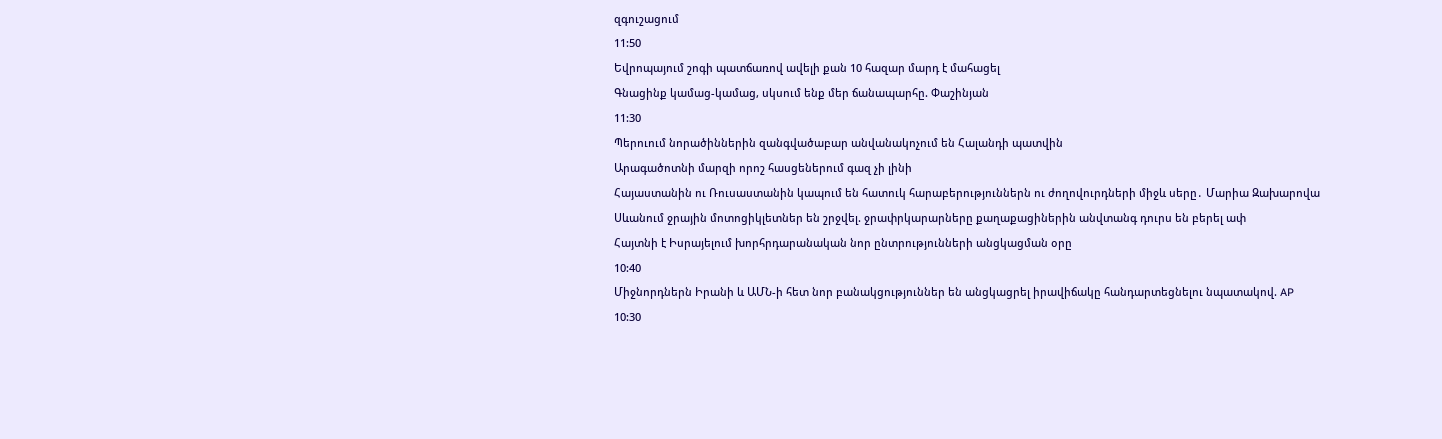զգուշացում
11:50
Եվրոպայում շոգի պատճառով ավելի քան 10 հազար մարդ է մահացել
Գնացինք կամաց-կամաց, սկսում ենք մեր ճանապարհը. Փաշինյան
11:30
Պերուում նորածիններին զանգվածաբար անվանակոչում են Հալանդի պատվին
Արագածոտնի մարզի որոշ հասցեներում գազ չի լինի
Հայաստանին ու Ռուսաստանին կապում են հատուկ հարաբերություններն ու ժողովուրդների միջև սերը․ Մարիա Զախարովա
Սևանում ջրային մոտոցիկլետներ են շրջվել. ջրափրկարարները քաղաքացիներին անվտանգ դուրս են բերել ափ
Հայտնի է Իսրայելում խորհրդարանական նոր ընտրությունների անցկացման օրը
10:40
Միջնորդներն Իրանի և ԱՄՆ-ի հետ նոր բանակցություններ են անցկացրել իրավիճակը հանդարտեցնելու նպատակով. AP
10:30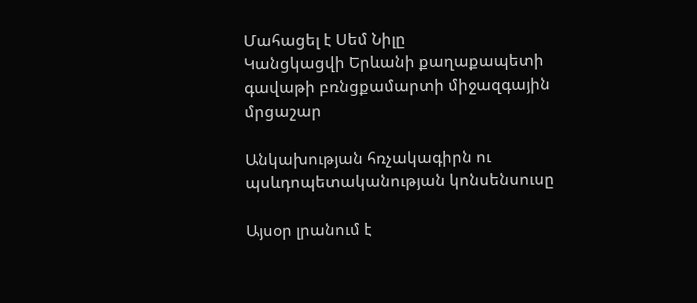Մահացել է Սեմ Նիլը
Կանցկացվի Երևանի քաղաքապետի գավաթի բռնցքամարտի միջազգային մրցաշար

Անկախության հռչակագիրն ու պսևդոպետականության կոնսենսուսը

Այսօր լրանում է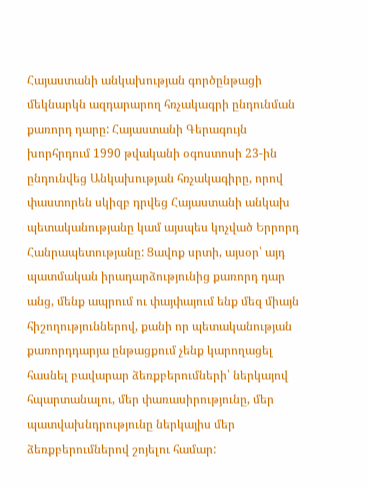Հայաստանի անկախության գործընթացի մեկնարկն ազդարարող հռչակագրի ընդունման քառորդ դարը: Հայաստանի Գերագույն խորհրդում 1990 թվականի օգոստոսի 23-ին ընդունվեց Անկախության հռչակագիրը, որով փաստորեն սկիզբ դրվեց Հայաստանի անկախ պետականությանը կամ այսպես կոչված Երրորդ Հանրապետությանը: Ցավոք սրտի, այսօր՝ այդ պատմական իրադարձությունից քառորդ դար անց, մենք ապրում ու փայփայում ենք մեզ միայն հիշողություններով, քանի որ պետականության քառորդդարյա ընթացքում չենք կարողացել հասնել բավարար ձեռքբերումների՝ ներկայով հպարտանալու, մեր փառասիրությունը, մեր պատվախնդրությունը ներկայիս մեր ձեռքբերումներով շոյելու համար: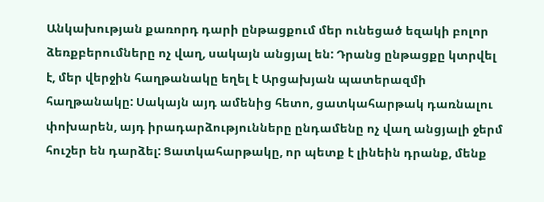Անկախության քառորդ դարի ընթացքում մեր ունեցած եզակի բոլոր ձեռքբերումները ոչ վաղ, սակայն անցյալ են: Դրանց ընթացքը կտրվել է, մեր վերջին հաղթանակը եղել է Արցախյան պատերազմի հաղթանակը: Սակայն այդ ամենից հետո, ցատկահարթակ դառնալու փոխարեն, այդ իրադարձությունները ընդամենը ոչ վաղ անցյալի ջերմ հուշեր են դարձել: Ցատկահարթակը, որ պետք է լինեին դրանք, մենք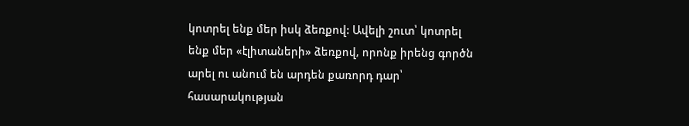կոտրել ենք մեր իսկ ձեռքով: Ավելի շուտ՝ կոտրել ենք մեր «էլիտաների» ձեռքով, որոնք իրենց գործն արել ու անում են արդեն քառորդ դար՝ հասարակության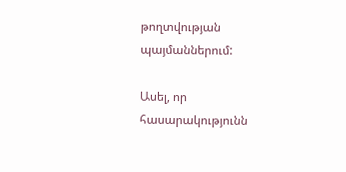թողտվության պայմաններում:

Ասել, որ հասարակությունն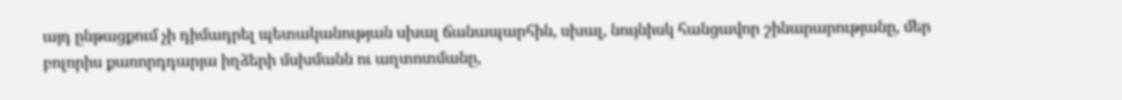այդ ընթացքում չի դիմադրել պետականության սխալ ճանապարհին, սխալ, նույնիսկ հանցավոր շինարարությանը, մեր բոլորիս քառորդդարյա իղձերի մսխմանն ու աղտոտմանը,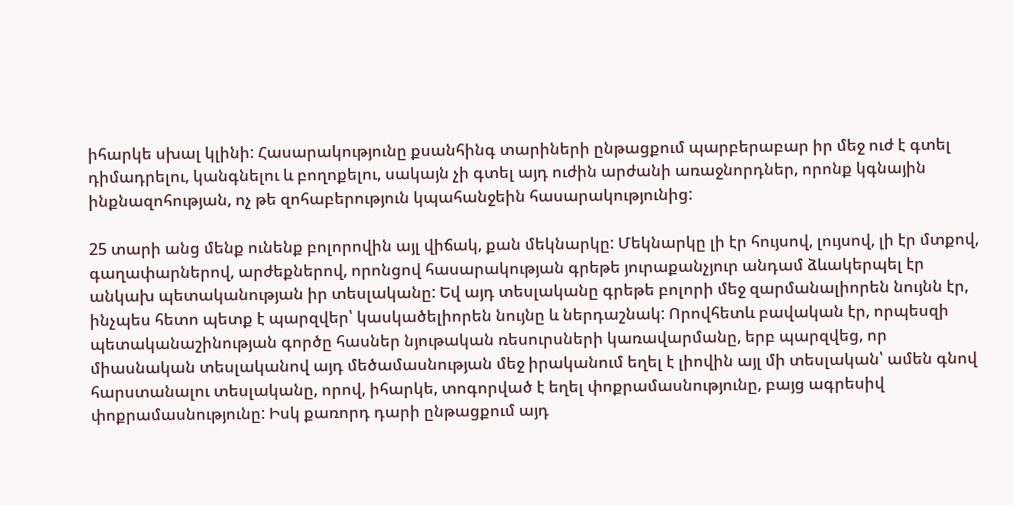իհարկե սխալ կլինի: Հասարակությունը քսանհինգ տարիների ընթացքում պարբերաբար իր մեջ ուժ է գտել դիմադրելու, կանգնելու և բողոքելու, սակայն չի գտել այդ ուժին արժանի առաջնորդներ, որոնք կգնային ինքնազոհության, ոչ թե զոհաբերություն կպահանջեին հասարակությունից:

25 տարի անց մենք ունենք բոլորովին այլ վիճակ, քան մեկնարկը: Մեկնարկը լի էր հույսով, լույսով, լի էր մտքով, գաղափարներով, արժեքներով, որոնցով հասարակության գրեթե յուրաքանչյուր անդամ ձևակերպել էր անկախ պետականության իր տեսլականը: Եվ այդ տեսլականը գրեթե բոլորի մեջ զարմանալիորեն նույնն էր, ինչպես հետո պետք է պարզվեր՝ կասկածելիորեն նույնը և ներդաշնակ: Որովհետև բավական էր, որպեսզի պետականաշինության գործը հասներ նյութական ռեսուրսների կառավարմանը, երբ պարզվեց, որ միասնական տեսլականով այդ մեծամասնության մեջ իրականում եղել է լիովին այլ մի տեսլական՝ ամեն գնով հարստանալու տեսլականը, որով, իհարկե, տոգորված է եղել փոքրամասնությունը, բայց ագրեսիվ փոքրամասնությունը: Իսկ քառորդ դարի ընթացքում այդ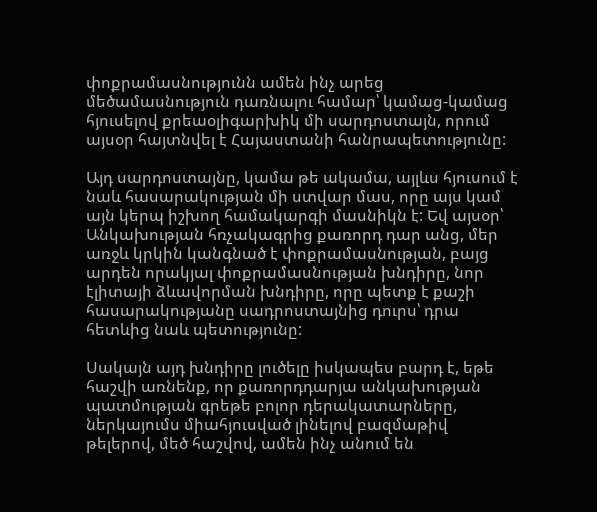փոքրամասնությունն ամեն ինչ արեց մեծամասնություն դառնալու համար՝ կամաց-կամաց հյուսելով քրեաօլիգարխիկ մի սարդոստայն, որում այսօր հայտնվել է Հայաստանի հանրապետությունը:

Այդ սարդոստայնը, կամա թե ակամա, այլևս հյուսում է նաև հասարակության մի ստվար մաս, որը այս կամ այն կերպ իշխող համակարգի մասնիկն է: Եվ այսօր՝ Անկախության հռչակագրից քառորդ դար անց, մեր առջև կրկին կանգնած է փոքրամասնության, բայց արդեն որակյալ փոքրամասնության խնդիրը, նոր էլիտայի ձևավորման խնդիրը, որը պետք է քաշի հասարակությանը սադրոստայնից դուրս՝ դրա հետևից նաև պետությունը:

Սակայն այդ խնդիրը լուծելը իսկապես բարդ է, եթե հաշվի առնենք, որ քառորդդարյա անկախության պատմության գրեթե բոլոր դերակատարները, ներկայումս միահյուսված լինելով բազմաթիվ թելերով, մեծ հաշվով, ամեն ինչ անում են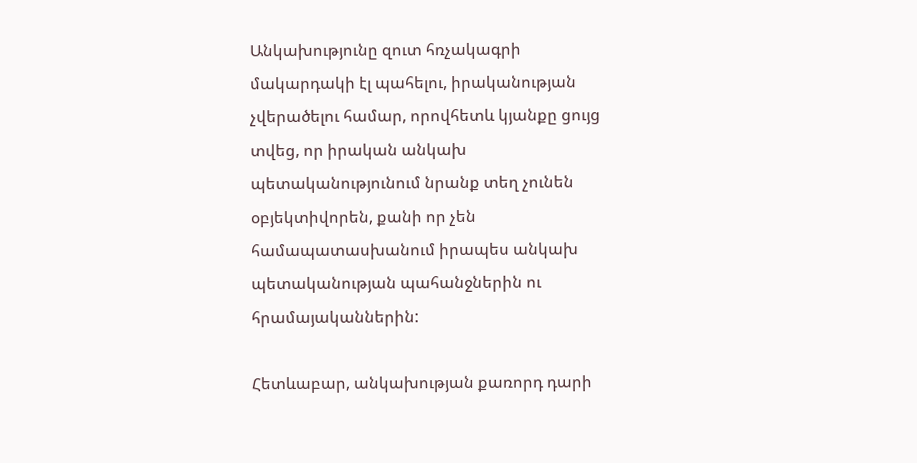Անկախությունը զուտ հռչակագրի մակարդակի էլ պահելու, իրականության չվերածելու համար, որովհետև կյանքը ցույց տվեց, որ իրական անկախ պետականությունում նրանք տեղ չունեն օբյեկտիվորեն, քանի որ չեն համապատասխանում իրապես անկախ պետականության պահանջներին ու հրամայականներին:

Հետևաբար, անկախության քառորդ դարի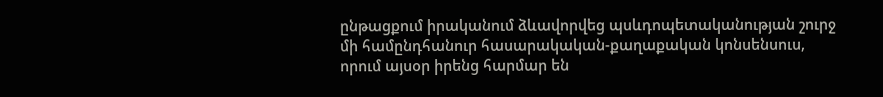ընթացքում իրականում ձևավորվեց պսևդոպետականության շուրջ մի համընդհանուր հասարակական-քաղաքական կոնսենսուս, որում այսօր իրենց հարմար են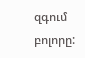զգում բոլորը: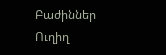Բաժիններ
Ուղիղ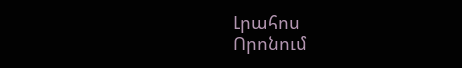Լրահոս
Որոնում